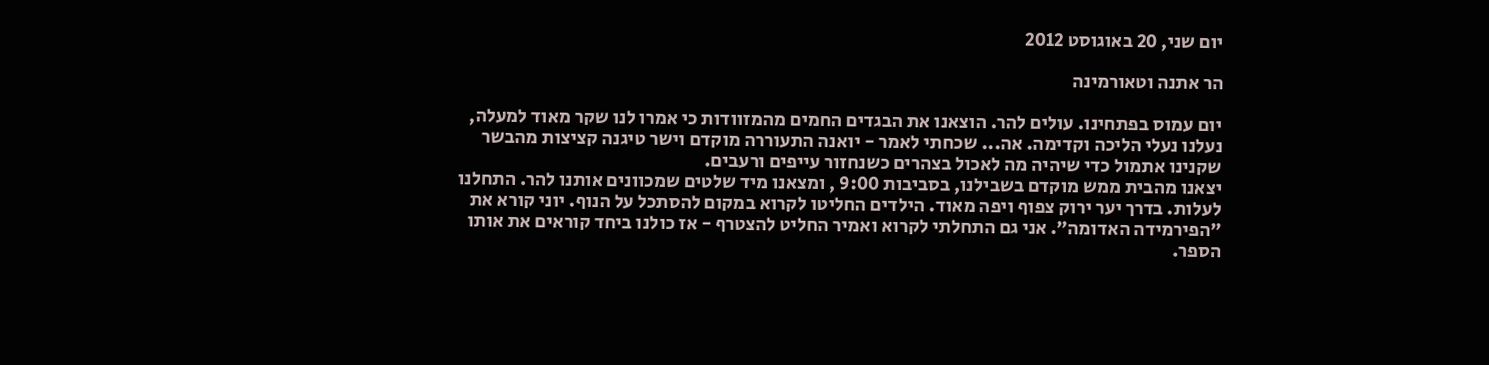יום שני, 20 באוגוסט 2012

הר אתנה וטאורמינה

יום עמוס בפתחינו. עולים להר. הוצאנו את הבגדים החמים מהמזוודות כי אמרו לנו שקר מאוד למעלה, נעלנו נעלי הליכה וקדימה. אה... שכחתי לאמר - יואנה התעוררה מוקדם וישר טיגנה קציצות מהבשר שקנינו אתמול כדי שיהיה מה לאכול בצהרים כשנחזור עייפים ורעבים.
יצאנו מהבית ממש מוקדם בשבילנו, בסביבות 9:00 , ומצאנו מיד שלטים שמכוונים אותנו להר. התחלנו לעלות. בדרך יער ירוק צפוף ויפה מאוד. הילדים החליטו לקרוא במקום להסתכל על הנוף. יוני קורא את ״הפירמידה האדומה״. אני גם התחלתי לקרוא ואמיר החליט להצטרף - אז כולנו ביחד קוראים את אותו הספר.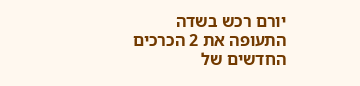יורם רכש בשדה התעופה את 2 הכרכים החדשים של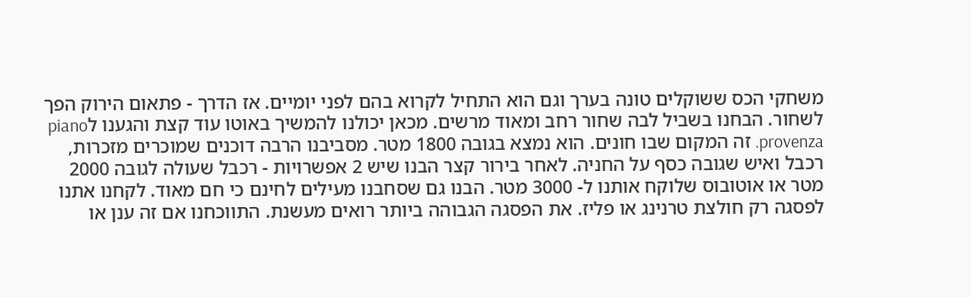משחקי הכס ששוקלים טונה בערך וגם הוא התחיל לקרוא בהם לפני יומיים. אז הדרך - פתאום הירוק הפך לשחור. הבחנו בשביל לבה שחור רחב ומאוד מרשים. מכאן יכולנו להמשיך באוטו עוד קצת והגענו לpiano provenza. זה המקום שבו חונים. הוא נמצא בגובה 1800 מטר. מסביבנו הרבה דוכנים שמוכרים מזכרות, רכבל ואיש שגובה כסף על החניה. לאחר בירור קצר הבנו שיש 2 אפשרויות - רכבל שעולה לגובה 2000 מטר או אוטובוס שלוקח אותנו ל- 3000 מטר. הבנו גם שסחבנו מעילים לחינם כי חם מאוד. לקחנו אתנו לפסגה רק חולצת טרנינג או פליז. את הפסגה הגבוהה ביותר רואים מעשנת. התווכחנו אם זה ענן או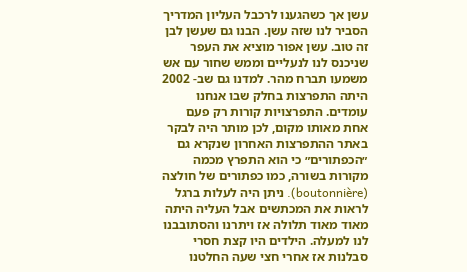עשן אך כשהגענו לרכבל העליון המדריך הסביר לנו שזה עשן. הבנו גם שעשן לבן זה טוב. עשן אפור מוציא את העפר שניכנס לנו לנעליים וממש שחור עם אש משמעו תברח מהר. למדנו גם שב- 2002 היתה התפרצות בחלק שבו אנחנו עומדים. התפרצויות קורות רק פעם אחת מאותו מקום, לכן מותר היה לבקר באתר ההתפרצות האחרון שנקרא גם ״הכפתורים״ כי הוא התפרץ מכמה מקורות בשורה, כמו כפתורים של חולצה (boutonnière). ניתן היה לעלות ברגל לראות את המכתשים אבל העליה היתה מאוד מאוד תלולה אז ויתרנו והסתובבנו לנו למעלה. הילדים היו קצת חסרי סבלנות אז אחרי חצי שעה החלטנו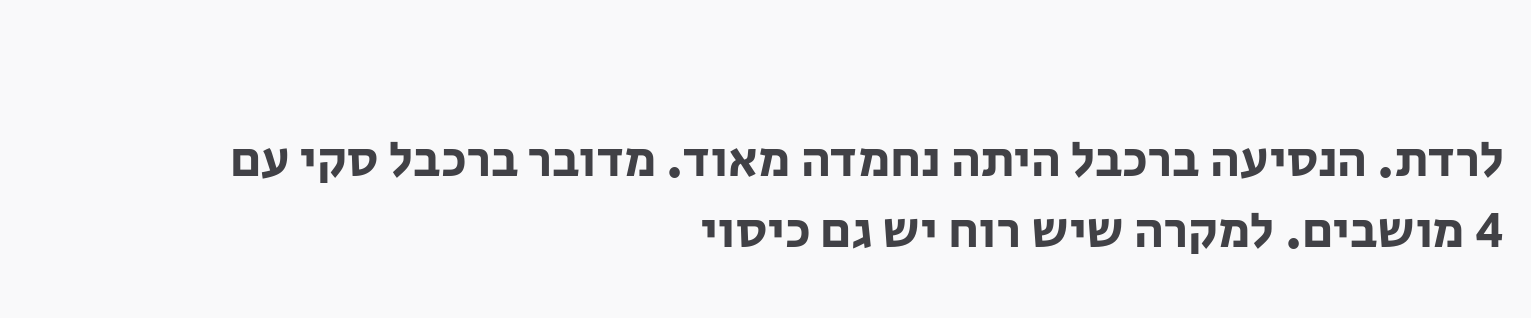לרדת. הנסיעה ברכבל היתה נחמדה מאוד. מדובר ברכבל סקי עם 4 מושבים. למקרה שיש רוח יש גם כיסוי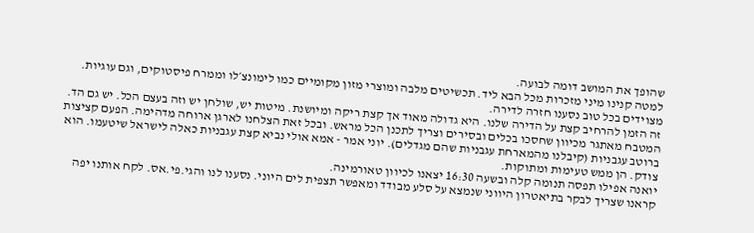שהופך את המושב דומה לבועה.
למטה קנינו מיני מזכרות מכל הבא ליד. תכשיטים מלבה ומוצרי מזון מקומיים כמו לימונצ׳לו וממרח פיסטוקים, וגם עוגיות. מצוידים בכל טוב נסענו חזרה לדירה.
זה הזמן להרחיב קצת על הדירה שלנו. היא גדולה מאוד אך קצת ריקה ומיושנת. מיטות יש, שולחן יש וזה בעצם הכל. יש גם הד. המטבח מאתגר מכיוון שחסכו בכלים ובסירים וצריך לתכנן הכל מראש. ובכל זאת הצלחנו לארגן ארוחה מדהימה. הפעם קציצות ברוטב עגבניות (קיבלנו מהמארחת עגבניות שהם מגדלים). יוני אמר - אמא אולי נביא קצת עגבניות כאלה לישראל שיטעמו. הוא צודק. הן ממש טעימות ומתוקות.
יואנה אפילו תפסה תנומה קלה ובשעה 16:30 יצאנו לכיוון טאורמינה.
קראנו שצריך לבקר בתיאטרון היווני שנמצא על סלע מבודד ומאפשר תצפית לים היוני. נסענו לנו והגי.פי.אס. לקח אותנו יפה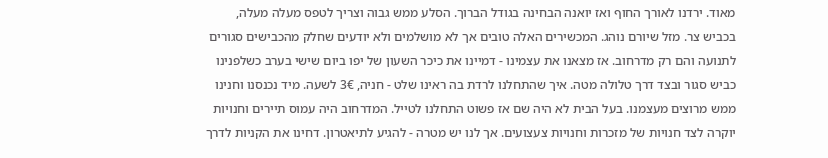מאוד. ירדנו לאורך החוף ואז יואנה הבחינה בגודל הברוך. הסלע ממש גבוה וצריך לטפס מעלה מעלה, בכביש צר. מזל שיורם נוהג. המכשירים האלה טובים אך לא מושלמים ולא יודעים שחלק מהכבישים סגורים לתנועה והם רק מדרחוב. אז מצאנו את עצמינו - דמיינו את כיכר השעון של יפו ביום שישי בערב כשלפנינו כביש סגור ובצד דרך טלולה מטה. איך שהתחלנו לרדת בה ראינו שלט - חניה, 3€ לשעה. מיד נכנסנו וחנינו ממש מרוצים מעצמנו. בעל הבית לא היה שם אז פשוט התחלנו לטייל. המדרחוב היה עמוס תיירים וחנויות יוקרה לצד חנויות של מזכרות וחנויות צעצועים. אך לנו יש מטרה - להגיע לתיאטרון. דחינו את הקניות לדרך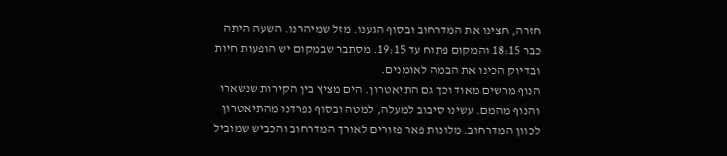חזרה, חצינו את המדרחוב ובסוף הגענו. מזל שמיהרנו. השעה היתה כבר 18:15 והמקום פתוח עד 19:15. מסתבר שבמקום יש הופעות חיות ובדיוק הכינו את הבמה לאומנים.
הנוף מרשים מאוד וכך גם התיאטרון. הים מציץ בין הקירות שנשארו והנוף מהמם. עשינו סיבוב למעלה, למטה ובסוף נפרדנו מהתיאטרון לכוון המדרחוב. מלונות פאר פזורים לאורך המדרחוב והכביש שמוביל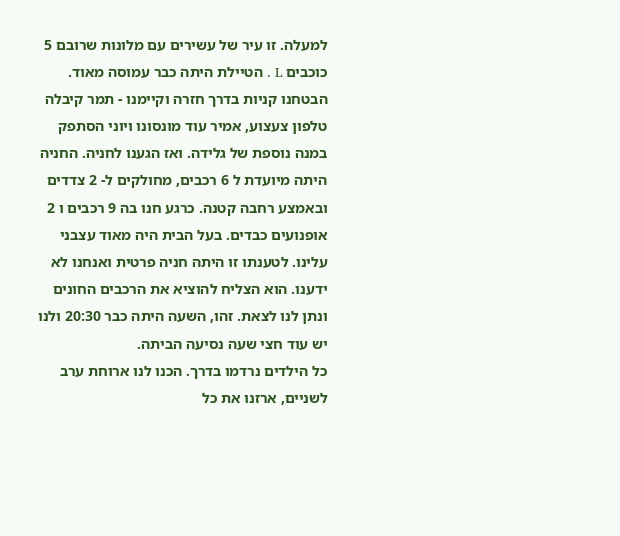למעלה. זו עיר של עשירים עם מלונות שרובם 5 כוכבים L . הטיילת היתה כבר עמוסה מאוד. הבטחנו קניות בדרך חזרה וקיימנו - תמר קיבלה טלפון צעצוע, אמיר עוד מונסונו ויוני הסתפק במנה נוספת של גלידה. ואז הגענו לחניה. החניה היתה מיועדת ל 6 רכבים, מחולקים ל- 2 צדדים ובאמצע רחבה קטנה. כרגע חנו בה 9 רכבים ו 2 אופנועים כבדים. בעל הבית היה מאוד עצבני עלינו. לטענתו זו היתה חניה פרטית ואנחנו לא ידענו. הוא הצליח להוציא את הרכבים החונים ונתן לנו לצאת. זהו, השעה היתה כבר 20:30 ולנו יש עוד חצי שעה נסיעה הביתה.
כל הילדים נרדמו בדרך. הכנו לנו ארוחת ערב לשניים, ארזנו את כל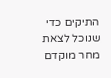התיקים כדי שנוכל לצאת מחר מוקדם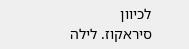לכיוון סיראקוז. לילה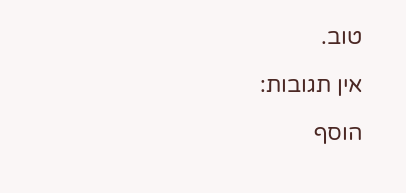טוב.

אין תגובות:

הוסף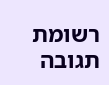רשומת תגובה